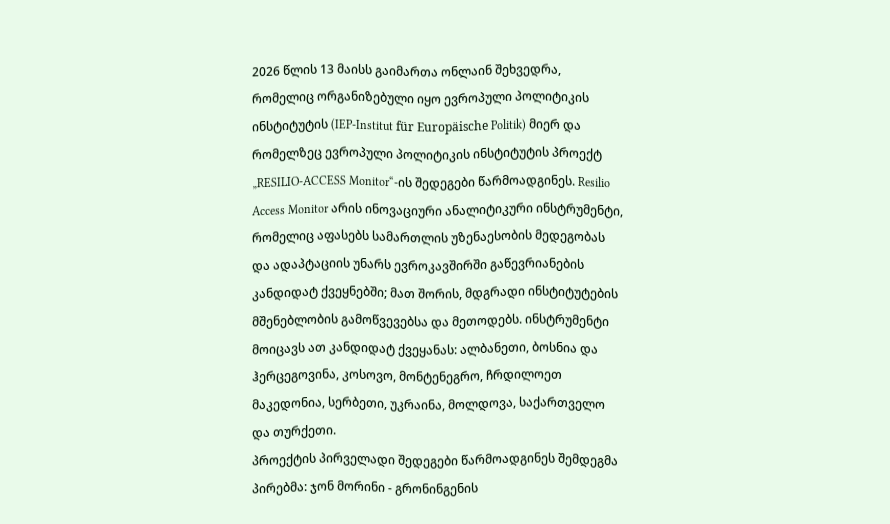2026 წლის 13 მაისს გაიმართა ონლაინ შეხვედრა, რომელიც ორგანიზებული იყო ევროპული პოლიტიკის ინსტიტუტის (IEP-Institut für Europäische Politik) მიერ და რომელზეც ევროპული პოლიტიკის ინსტიტუტის პროექტ „RESILIO-ACCESS Monitor“-ის შედეგები წარმოადგინეს. Resilio Access Monitor არის ინოვაციური ანალიტიკური ინსტრუმენტი, რომელიც აფასებს სამართლის უზენაესობის მედეგობას და ადაპტაციის უნარს ევროკავშირში გაწევრიანების კანდიდატ ქვეყნებში; მათ შორის, მდგრადი ინსტიტუტების მშენებლობის გამოწვევებსა და მეთოდებს. ინსტრუმენტი მოიცავს ათ კანდიდატ ქვეყანას: ალბანეთი, ბოსნია და ჰერცეგოვინა, კოსოვო, მონტენეგრო, ჩრდილოეთ მაკედონია, სერბეთი, უკრაინა, მოლდოვა, საქართველო და თურქეთი.
პროექტის პირველადი შედეგები წარმოადგინეს შემდეგმა პირებმა: ჯონ მორინი - გრონინგენის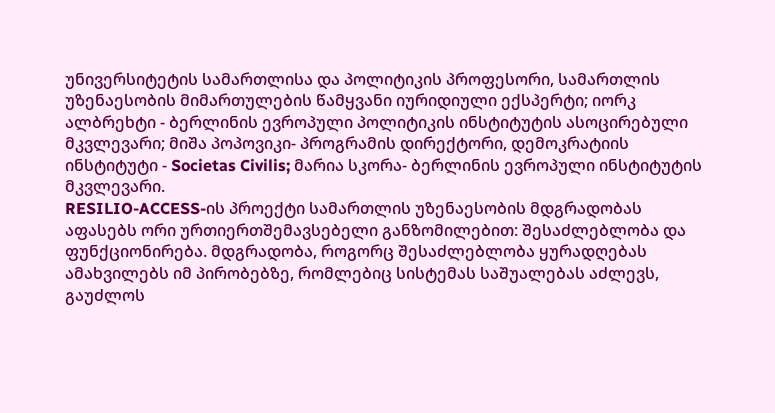უნივერსიტეტის სამართლისა და პოლიტიკის პროფესორი, სამართლის უზენაესობის მიმართულების წამყვანი იურიდიული ექსპერტი; იორკ ალბრეხტი - ბერლინის ევროპული პოლიტიკის ინსტიტუტის ასოცირებული მკვლევარი; მიშა პოპოვიკი- პროგრამის დირექტორი, დემოკრატიის ინსტიტუტი - Societas Civilis; მარია სკორა- ბერლინის ევროპული ინსტიტუტის მკვლევარი.
RESILIO-ACCESS-ის პროექტი სამართლის უზენაესობის მდგრადობას აფასებს ორი ურთიერთშემავსებელი განზომილებით: შესაძლებლობა და ფუნქციონირება. მდგრადობა, როგორც შესაძლებლობა ყურადღებას ამახვილებს იმ პირობებზე, რომლებიც სისტემას საშუალებას აძლევს, გაუძლოს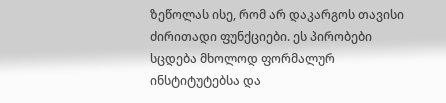ზეწოლას ისე, რომ არ დაკარგოს თავისი ძირითადი ფუნქციები. ეს პირობები სცდება მხოლოდ ფორმალურ ინსტიტუტებსა და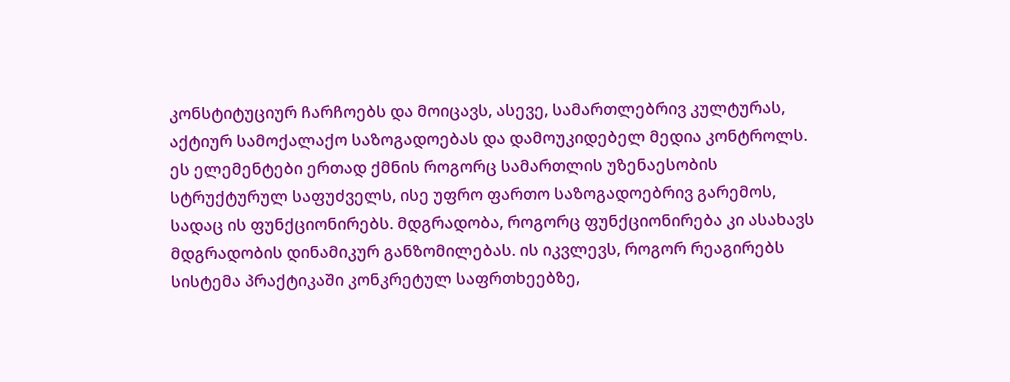კონსტიტუციურ ჩარჩოებს და მოიცავს, ასევე, სამართლებრივ კულტურას, აქტიურ სამოქალაქო საზოგადოებას და დამოუკიდებელ მედია კონტროლს. ეს ელემენტები ერთად ქმნის როგორც სამართლის უზენაესობის სტრუქტურულ საფუძველს, ისე უფრო ფართო საზოგადოებრივ გარემოს, სადაც ის ფუნქციონირებს. მდგრადობა, როგორც ფუნქციონირება კი ასახავს მდგრადობის დინამიკურ განზომილებას. ის იკვლევს, როგორ რეაგირებს სისტემა პრაქტიკაში კონკრეტულ საფრთხეებზე,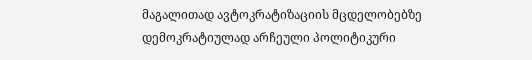მაგალითად ავტოკრატიზაციის მცდელობებზე დემოკრატიულად არჩეული პოლიტიკური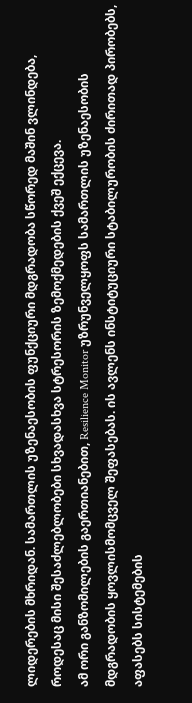ლიდერების მხრიდან. სამართლის უზენაესობის ფუნქციური მდგრადობა სწორედ მაშინ ვლინდება, როდესაც მისი შესაძლებლობები სხვადასხვა სტრესორის ზემოქმედების ქვეშ ექცევა.
ამ ორი განზომილების გაერთიანებით, Resilience Monitor უზრუნველყოფს სამართლის უზენაესობის მდგრადობის ყოვლისმომცველ შეფასებას. ის ავლენს ინსტიტუციური სტაბილურობის ძირითად პირობებს, აფასებს სისტემების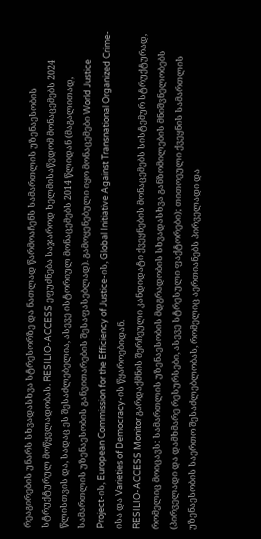რეაგირების უნარს სხვადასხვა სტრესორზე და ნათლად წარმოაჩენს სამართლის უზენაესობის სტრუქტურულ მოწყვლადობას. RESILIO-ACCESS ეფუძნება საჯაროდ ხელმისაწვდომ მონაცემებს 2024 წლისთვის და, სადაც ეს შესაძლებელია, ასევე ისტორიულ მონაცემებს 2014 წლიდან (მაგალითად, სამართლის უზენაესობის განვითარების შესაფასებლად). გამოყენებული იყო მონაცემები World Justice Project-ის, European Commission for the Efficiency of Justice-ის, Global Initiative Against Transnational Organized Crime-ისა და Varieties of Democracy-ის წყაროებიდან.
RESILIO-ACCESS Monitor გარდაქმნის შერჩეული კანდიდატი ქვეყნების მონაცემებს სისტემურ სტრუქტურად, რომელიც მოიცავს: სამართლის უზენაესობის მდგრადობის სხვადასხვა განზომილების მნიშვნელობებს (პირველადი და დამხმარე რესურსები, ასევე სტრესული ფაქტორები); თითოეული ქვეყნის სამართლის უზენაესობის საერთო შესაძლებლობას, რომელიც აერთიანებს პირველადი და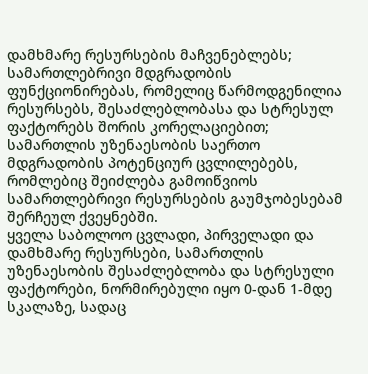დამხმარე რესურსების მაჩვენებლებს; სამართლებრივი მდგრადობის ფუნქციონირებას, რომელიც წარმოდგენილია რესურსებს, შესაძლებლობასა და სტრესულ ფაქტორებს შორის კორელაციებით; სამართლის უზენაესობის საერთო მდგრადობის პოტენციურ ცვლილებებს, რომლებიც შეიძლება გამოიწვიოს სამართლებრივი რესურსების გაუმჯობესებამ შერჩეულ ქვეყნებში.
ყველა საბოლოო ცვლადი, პირველადი და დამხმარე რესურსები, სამართლის უზენაესობის შესაძლებლობა და სტრესული ფაქტორები, ნორმირებული იყო 0-დან 1-მდე სკალაზე, სადაც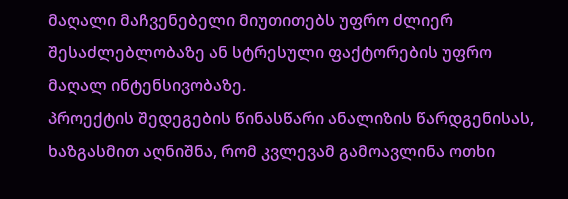მაღალი მაჩვენებელი მიუთითებს უფრო ძლიერ შესაძლებლობაზე ან სტრესული ფაქტორების უფრო მაღალ ინტენსივობაზე.
პროექტის შედეგების წინასწარი ანალიზის წარდგენისას, ხაზგასმით აღნიშნა, რომ კვლევამ გამოავლინა ოთხი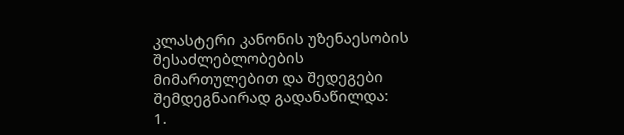კლასტერი კანონის უზენაესობის შესაძლებლობების მიმართულებით და შედეგები შემდეგნაირად გადანაწილდა:
1.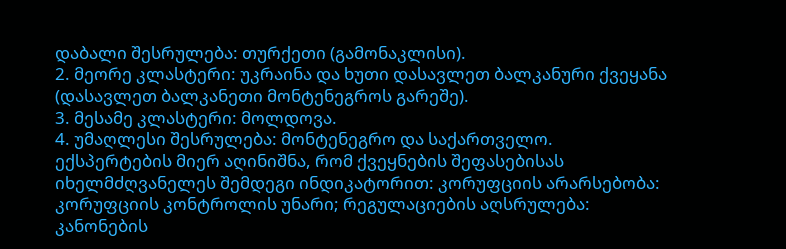დაბალი შესრულება: თურქეთი (გამონაკლისი).
2. მეორე კლასტერი: უკრაინა და ხუთი დასავლეთ ბალკანური ქვეყანა (დასავლეთ ბალკანეთი მონტენეგროს გარეშე).
3. მესამე კლასტერი: მოლდოვა.
4. უმაღლესი შესრულება: მონტენეგრო და საქართველო.
ექსპერტების მიერ აღინიშნა, რომ ქვეყნების შეფასებისას იხელმძღვანელეს შემდეგი ინდიკატორით: კორუფციის არარსებობა: კორუფციის კონტროლის უნარი; რეგულაციების აღსრულება: კანონების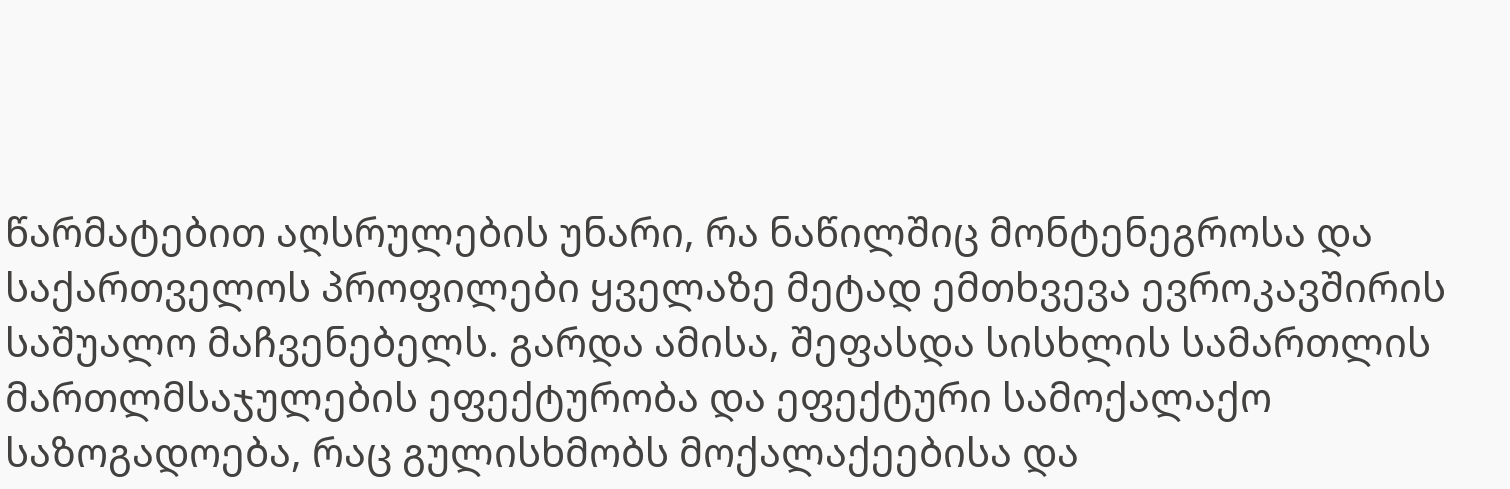წარმატებით აღსრულების უნარი, რა ნაწილშიც მონტენეგროსა და საქართველოს პროფილები ყველაზე მეტად ემთხვევა ევროკავშირის საშუალო მაჩვენებელს. გარდა ამისა, შეფასდა სისხლის სამართლის მართლმსაჯულების ეფექტურობა და ეფექტური სამოქალაქო საზოგადოება, რაც გულისხმობს მოქალაქეებისა და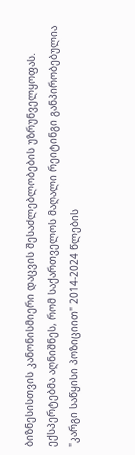ბიზნესისთვის კანონისმიერი დაცვის შესაძლებლობების უზრუნველყოფას.
ექსპერტებმა აღნიშნეს, რომ საქართველოს მაღალი რეიტინგი განპირობებულია "კარგი საწყისი პოზიციით" 2014-2024 წლების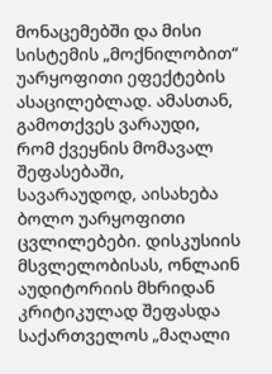მონაცემებში და მისი სისტემის „მოქნილობით“ უარყოფითი ეფექტების ასაცილებლად. ამასთან, გამოთქვეს ვარაუდი, რომ ქვეყნის მომავალ შეფასებაში, სავარაუდოდ, აისახება ბოლო უარყოფითი ცვლილებები. დისკუსიის მსვლელობისას, ონლაინ აუდიტორიის მხრიდან კრიტიკულად შეფასდა საქართველოს „მაღალი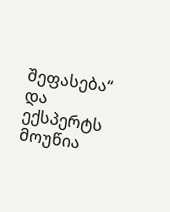შეფასება“ და ექსპერტს მოუწია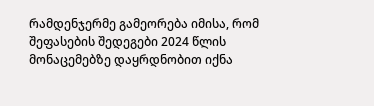რამდენჯერმე გამეორება იმისა, რომ შეფასების შედეგები 2024 წლის მონაცემებზე დაყრდნობით იქნა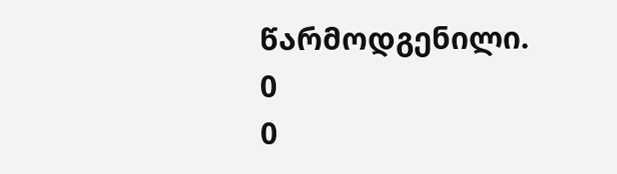წარმოდგენილი.
0
0